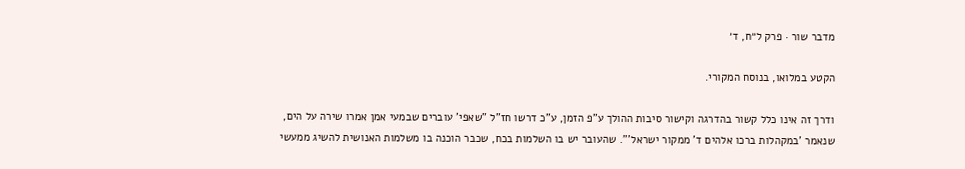מדבר שור · פרק ל״ח, ד׳

הקטע במלואו, בנוסח המקורי.

ודרך זה אינו כלל קשור בהדרגה וקישור סיבות ההולך ע"פ הזמן, ע"כ דרשו חז"ל "שאפי' עוברים שבמעי אמן אמרו שירה על הים, שנאמר 'במקהלות ברכו אלהים ד' ממקור ישראל'". שהעובר יש בו השלמות בכח, שכבר הוכנה בו משלמות האנושית להשיג ממעשי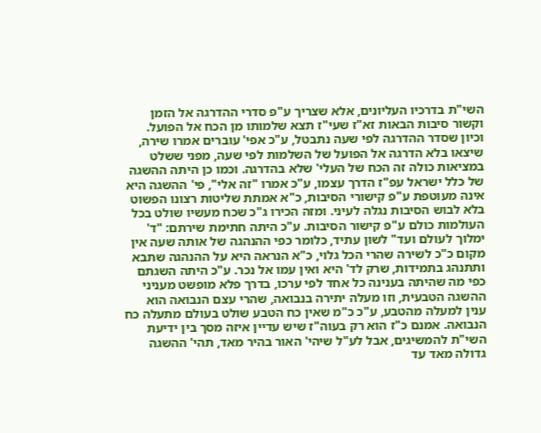השי"ת בדרכיו העליונים, אלא שצריך ע"פ סדרי ההדרגה אל הזמן וקשור סיבות הבאות זא"ז שעי"ז תצא שלמותו מן הכח אל הפועל. וכיון שסדר ההדרגה לפי שעה נתבטל, ע"כ אפי' עוברים אמרו שירה, שיצאו בלא הדרגה אל הפועל של השלמות לפי שעה, מפני ששלט במציאות כולה זה הכח של העלי' שלא בהדרגה. וכמו כן היתה ההשגה של כלל ישראל עפ"ז הדרך עצמו, ע"כ אמרו "זה אלי", פי' ההשגה היא אינה מעוטפת ע"פ קישורי הסיבות, כ"א אמתת שליטות רצונו הפשוט בלא לבוש הסיבות נגלה לעיני. ומזה הכירו ג"כ שכח מעשיו שולט בכל העולמות כולם ע"פ קישור הסיבות. ע"כ היתה חתימת שירתם: "ד' ימלוך לעולם ועד" לשון עתיד, כלומר כפי ההנהגה של אותה שעה אין מקום כ"כ לשירה שהרי הכל גלוי, כ"א הנראה היא על ההנהגה שתבא ותתנהג בתמידות, שרק לד' היא ואין עמו אל נכר. ע"כ היתה השגתם כפי מה שהיתה בענינה כל אחד לפי ערכו, בדרך פלא מופשט מעניני ההשגה הטבעית, וזו מעלה יתירה בנבואה, שהרי עצם הנבואה הוא ענין למעלה מהטבע, ע"כ כ"מ שאין כח הטבע שולט בעולם מתעלה כח הנבואה. אמנם כ"ז הוא רק בעוה"ז שיש עדיין איזה מסך בין ידיעת השי"ת להמשיגים, אבל לע"ל שיהי' האור בהיר מאד, תהי' ההשגה גדולה מאד עד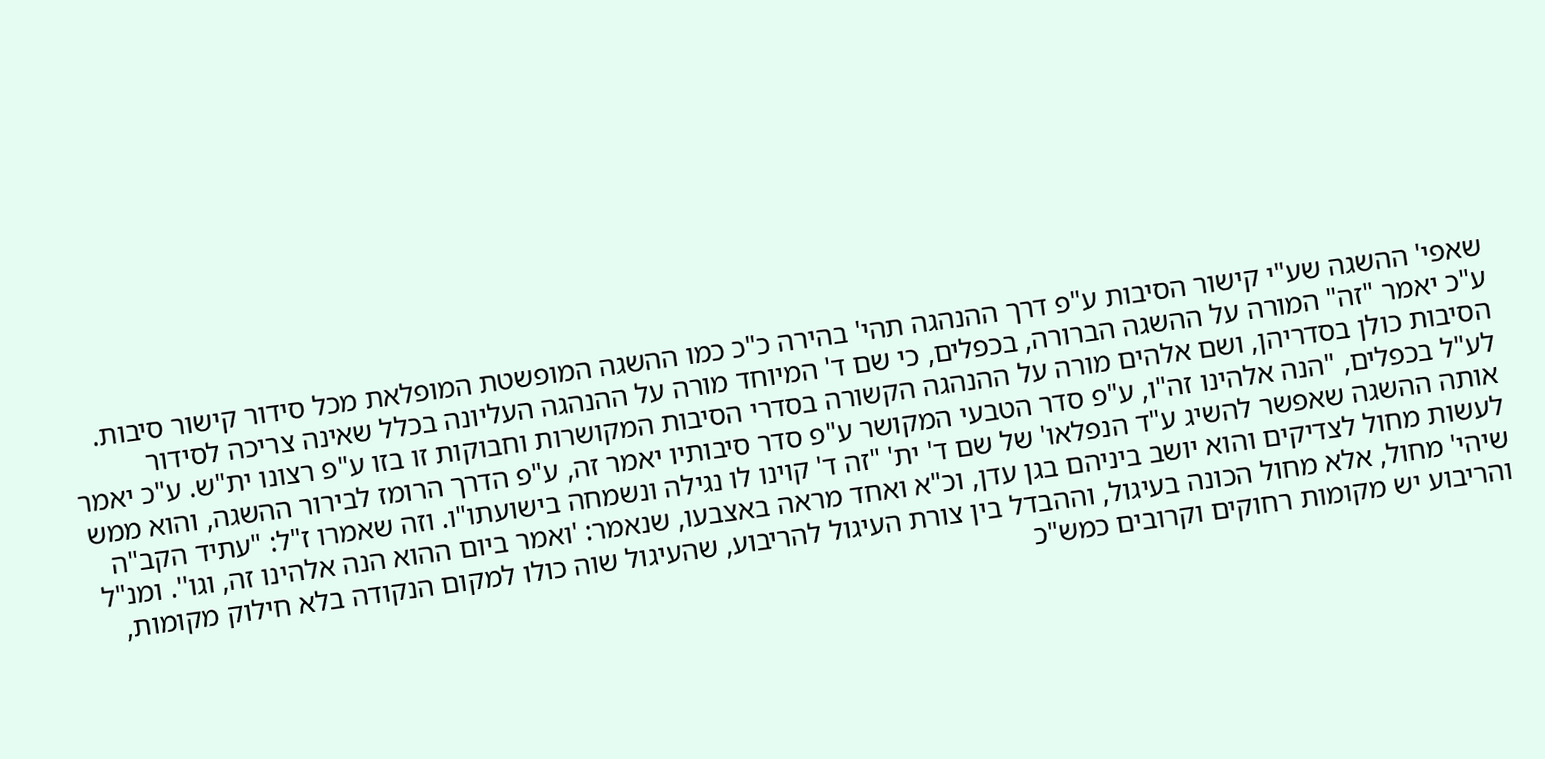שאפי' ההשגה שע"י קישור הסיבות ע"פ דרך ההנהגה תהי' בהירה כ"כ כמו ההשגה המופשטת המופלאת מכל סידור קישור סיבות. ע"כ יאמר "זה" המורה על ההשגה הברורה, בכפלים, כי שם ד' המיוחד מורה על ההנהגה העליונה בכלל שאינה צריכה לסידור הסיבות כולן בסדריהן, ושם אלהים מורה על ההנהגה הקשורה בסדרי הסיבות המקושרות וחבוקות זו בזו ע"פ רצונו ית"ש. ע"כ יאמר לע"ל בכפלים, "הנה אלהינו זה"ו, ע"פ סדר הטבעי המקושר ע"פ סדר סיבותיו יאמר זה, ע"פ הדרך הרומז לבירור ההשגה, והוא ממש אותה ההשגה שאפשר להשיג ע"ד הנפלאו' של שם ד' ית' "זה ד' קוינו לו נגילה ונשמחה בישועתו"ו. וזה שאמרו ז"ל: "עתיד הקב"ה לעשות מחול לצדיקים והוא יושב ביניהם בגן עדן, וכ"א ואחד מראה באצבעו, שנאמר: 'ואמר ביום ההוא הנה אלהינו זה, וגו''. ומנ"ל שיהי' מחול, אלא מחול הכונה בעיגול, וההבדל בין צורת העיגול להריבוע, שהעיגול שוה כולו למקום הנקודה בלא חילוק מקומות, והריבוע יש מקומות רחוקים וקרובים כמש"כ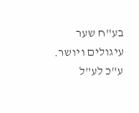בע"ח שער עיגולים ויושר. ע"כ לע"ל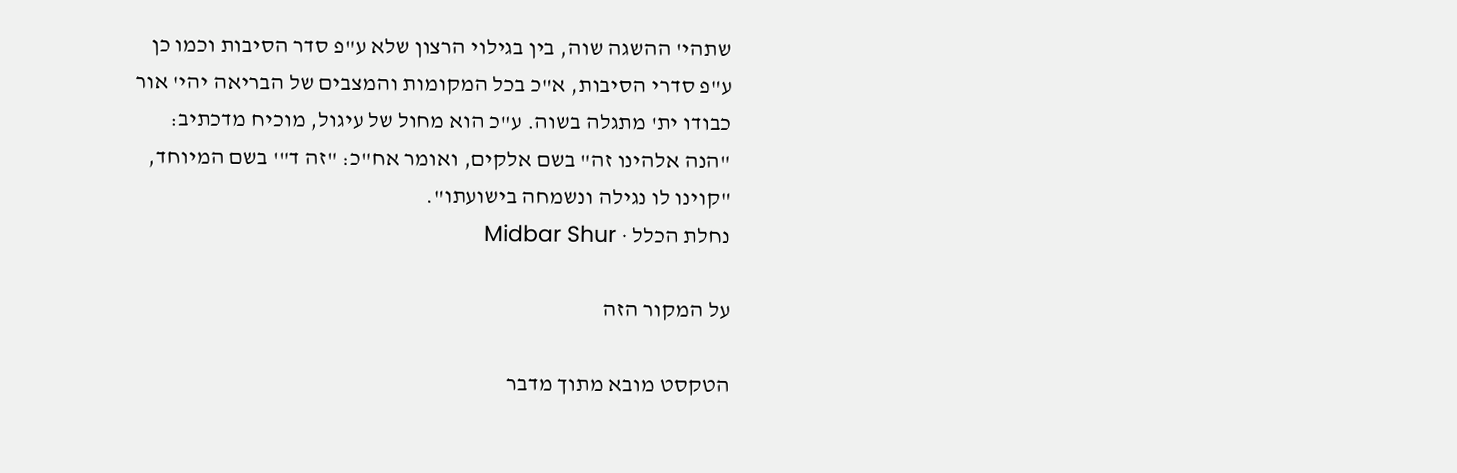שתהי' ההשגה שוה, בין בגילוי הרצון שלא ע"פ סדר הסיבות וכמו כן ע"פ סדרי הסיבות, א"כ בכל המקומות והמצבים של הבריאה יהי' אור כבודו ית' מתגלה בשוה. ע"כ הוא מחול של עיגול, מוכיח מדכתיב: "הנה אלהינו זה" בשם אלקים, ואומר אח"כ: "זה ד"' בשם המיוחד, "קוינו לו נגילה ונשמחה בישועתו".
נחלת הכלל · Midbar Shur

על המקור הזה

הטקסט מובא מתוך מדבר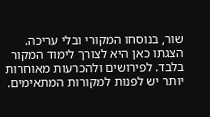שור, בנוסחו המקורי ובלי עריכה. הצגתו כאן היא לצורך לימוד המקור בלבד. לפירושים ולהכרעות מאוחרות יותר יש לפנות למקורות המתאימים.